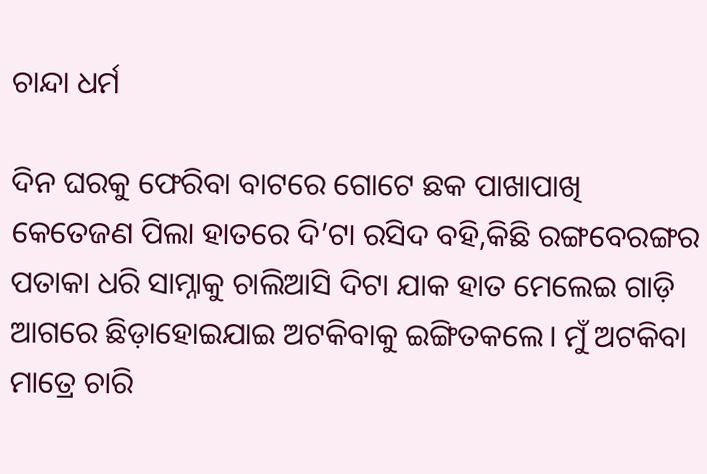ଚାନ୍ଦା ଧର୍ମ

ଦିନ ଘରକୁ ଫେରିବା ବାଟରେ ଗୋଟେ ଛକ ପାଖାପାଖି କେତେଜଣ ପିଲା ହାତରେ ଦି’ଟା ରସିଦ ବହି,କିଛି ରଙ୍ଗବେରଙ୍ଗର ପତାକା ଧରି ସାମ୍ନାକୁ ଚାଲିଆସି ଦିଟା ଯାକ ହାତ ମେଲେଇ ଗାଡ଼ି ଆଗରେ ଛିଡ଼ାହୋଇଯାଇ ଅଟକିବାକୁ ଇଙ୍ଗିତକଲେ। ମୁଁ ଅଟକିବା ମାତ୍ରେ ଚାରି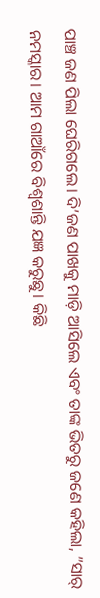ପାଞ୍ଚ ଜଣ ପିଲା ଘେରିଗଲେ। ଦି’ଜଣ ପାଖକୁ ମାଡ଼ି ଆସିଲେ ଏବଂ ତାଙ୍କ ଭିତରୁ ଜଣେ କହିଲା, ”ସାର୍‌ ନମସ୍କାର। ଆମ ଗାଆଁରେ ବିଶ୍ବଶାନ୍ତି ଯଜ୍ଞ କରୁଛୁ। କିଛି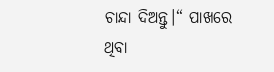ଚାନ୍ଦା ଦିଅନ୍ତୁ।“ ପାଖରେ ଥିବା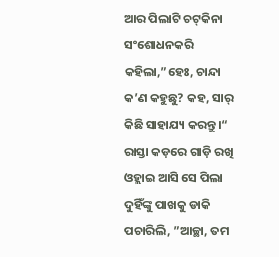ଆର ପିଲାଟି ଚଟ୍‌କିନା ସଂଶୋଧନକରି କହିଲା,”ହେଃ, ଚାନ୍ଦା କ’ଣ କହୁଛୁ? କହ, ସାର୍‌ କିଛି ସାହାଯ୍ୟ କରନ୍ତୁ।“ ରାସ୍ତା କଡ଼ରେ ଗାଡ଼ି ରଖି ଓହ୍ଲାଇ ଆସି ସେ ପିଲା ଦୁହିଁଙ୍କୁ ପାଖକୁ ଡାକି ପଚାରିଲି, ”ଆଚ୍ଛା, ତମ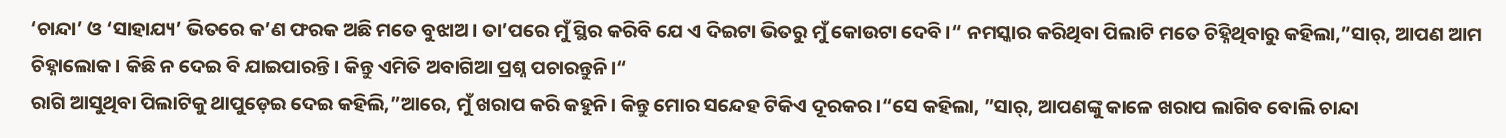‘ଚାନ୍ଦା’ ଓ ‘ସାହାଯ୍ୟ’ ଭିତରେ କ’ଣ ଫରକ ଅଛି ମତେ ବୁଝାଅ। ତା’ପରେ ମୁଁ ସ୍ଥିର କରିବି ଯେ ଏ ଦିଇଟା ଭିତରୁ ମୁଁ କୋଉଟା ଦେବି।“ ନମସ୍କାର କରିଥିବା ପିଲାଟି ମତେ ଚିହ୍ନିଥିବାରୁ କହିଲା,”ସାର୍‌, ଆପଣ ଆମ ଚିହ୍ନାଲୋକ। କିଛି ନ ଦେଇ ବି ଯାଇପାରନ୍ତି। କିନ୍ତୁ ଏମିତି ଅବାଗିଆ ପ୍ରଶ୍ନ ପଚାରନ୍ତୁନି।“
ରାଗି ଆସୁଥିବା ପିଲାଟିକୁ ଥାପୁଡ଼େଇ ଦେଇ କହିଲି,”ଆରେ, ମୁଁ ଖରାପ କରି କହୁନି। କିନ୍ତୁ ମୋର ସନ୍ଦେହ ଟିକିଏ ଦୂରକର।“ସେ କହିଲା, ”ସାର୍‌, ଆପଣଙ୍କୁ କାଳେ ଖରାପ ଲାଗିବ ବୋଲି ଚାନ୍ଦା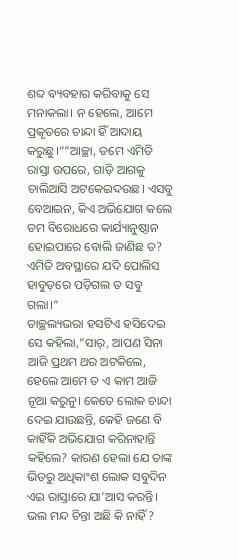ଶବ୍ଦ ବ୍ୟବହାର କରିବାକୁ ସେ ମନାକଲା। ନ ହେଲେ, ଆମେ ପ୍ରକୃତରେ ଚାନ୍ଦା ହିଁ ଆଦାୟ କରୁଛୁ।“”ଆଚ୍ଛା, ତମେ ଏମିତି ରାସ୍ତା ଉପରେ, ଗାଡ଼ି ଆଗକୁ ଚାଲିଆସି ଅଟକେଇଦଉଛ। ଏସବୁ ବେଆଇନ, କିଏ ଅଭିଯୋଗ କଲେ ତମ ବିରୋଧରେ କାର୍ଯ୍ୟାନୁଷ୍ଠାନ ହୋଇପାରେ ବୋଲି ଜାଣିଛ ତ? ଏମିତି ଅବସ୍ଥାରେ ଯଦି ପୋଲିସ ହାବୁଡ଼ରେ ପଡ଼ିଗଲ ତ ସବୁ ଗଲା।“
ତାଚ୍ଛଲ୍ୟଭରା ହସଟିଏ ହସିଦେଇ ସେ କହିଲା,”ସାର୍‌, ଆପଣ ସିନା ଆଜି ପ୍ରଥମ ଥର ଅଟକିଲେ, ହେଲେ ଆମେ ତ ଏ କାମ ଆଜି ନୂଆ କରୁନୁ। କେତେ ଲୋକ ଚାନ୍ଦା ଦେଇ ଯାଉଛନ୍ତି, କେହି ଜଣେ ବି କାହିଁକି ଅଭିଯୋଗ କରିନାହାନ୍ତି କହିଲେ? କାରଣ ହେଲା ଯେ ତାଙ୍କ ଭିତରୁ ଅଧିକାଂଶ ଲୋକ ସବୁଦିନ ଏଇ ରାସ୍ତାରେ ଯା’ଆସ କରନ୍ତି। ଭଲ ମନ୍ଦ ଚିନ୍ତା ଅଛି କି ନାହିଁ?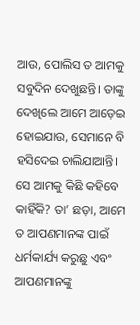ଆଉ, ପୋଲିସ ତ ଆମକୁ ସବୁଦିନ ଦେଖୁଛନ୍ତି। ତାଙ୍କୁ ଦେଖିଲେ ଆମେ ଆଡ଼େଇ ହୋଇଯାଉ, ସେମାନେ ବି ହସିଦେଇ ଚାଲିଯାଆନ୍ତି। ସେ ଆମକୁ କିଛି କହିବେ କାହିଁକି? ତା’ ଛଡ଼ା, ଆମେ ତ ଆପଣମାନଙ୍କ ପାଇଁ ଧର୍ମକାର୍ଯ୍ୟ କରୁଛୁ ଏବଂ ଆପଣମାନଙ୍କୁ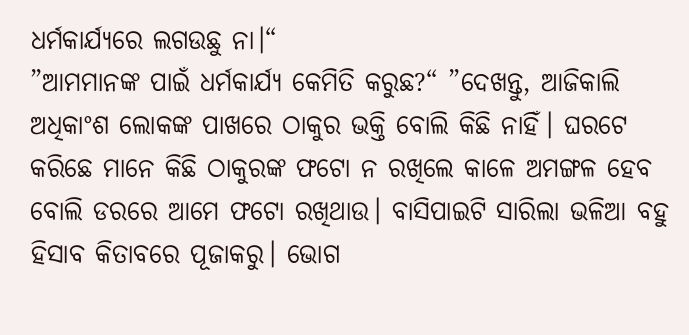ଧର୍ମକାର୍ଯ୍ୟରେ ଲଗଉଛୁ ନା।“
”ଆମମାନଙ୍କ ପାଇଁ ଧର୍ମକାର୍ଯ୍ୟ କେମିତି କରୁଛ?“ ”ଦେଖନ୍ତୁ, ଆଜିକାଲି ଅଧିକାଂଶ ଲୋକଙ୍କ ପାଖରେ ଠାକୁର ଭକ୍ତି ବୋଲି କିଛି ନାହିଁ। ଘରଟେ କରିଛେ ମାନେ କିଛି ଠାକୁରଙ୍କ ଫଟୋ ନ ରଖିଲେ କାଳେ ଅମଙ୍ଗଳ ହେବ ବୋଲି ଡରରେ ଆମେ ଫଟୋ ରଖିଥାଉ। ବାସିପାଇଟି ସାରିଲା ଭଳିଆ ବହୁ ହିସାବ କିତାବରେ ପୂଜାକରୁ। ଭୋଗ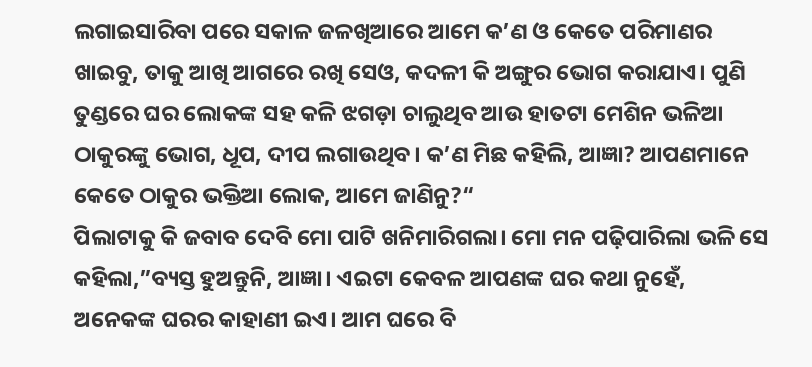ଲଗାଇସାରିବା ପରେ ସକାଳ ଜଳଖିଆରେ ଆମେ କ’ଣ ଓ କେତେ ପରିମାଣର ଖାଇବୁ, ତାକୁ ଆଖି ଆଗରେ ରଖି ସେଓ, କଦଳୀ କି ଅଙ୍ଗୁର ଭୋଗ କରାଯାଏ। ପୁଣି ତୁଣ୍ଡରେ ଘର ଲୋକଙ୍କ ସହ କଳି ଝଗଡ଼ା ଚାଲୁଥିବ ଆଉ ହାତଟା ମେଶିନ ଭଳିଆ ଠାକୁରଙ୍କୁ ଭୋଗ, ଧୂପ, ଦୀପ ଲଗାଉଥିବ। କ’ଣ ମିଛ କହିଲି, ଆଜ୍ଞା? ଆପଣମାନେ କେତେ ଠାକୁର ଭକ୍ତିଆ ଲୋକ, ଆମେ ଜାଣିନୁ?“
ପିଲାଟାକୁ କି ଜବାବ ଦେବି ମୋ ପାଟି ଖନିମାରିଗଲା। ମୋ ମନ ପଢ଼ିପାରିଲା ଭଳି ସେ କହିଲା,”ବ୍ୟସ୍ତ ହୁଅନ୍ତୁନି, ଆଜ୍ଞା। ଏଇଟା କେବଳ ଆପଣଙ୍କ ଘର କଥା ନୁହେଁ, ଅନେକଙ୍କ ଘରର କାହାଣୀ ଇଏ। ଆମ ଘରେ ବି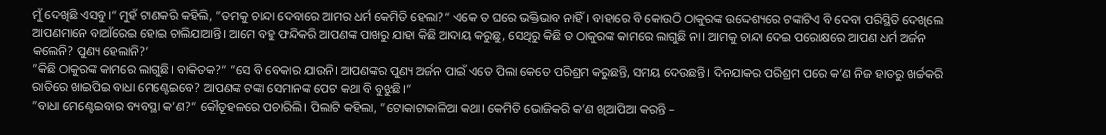ମୁଁ ଦେଖିଛି ଏସବୁ।“ ମୁହଁ ଟାଣକରି କହିଲି, ”ତମକୁ ଚାନ୍ଦା ଦେବାରେ ଆମର ଧର୍ମ କେମିତି ହେଲା?“ ଏକେ ତ ଘରେ ଭକ୍ତିଭାବ ନାହିଁ। ବାହାରେ ବି କୋଉଠି ଠାକୁରଙ୍କ ଉଦ୍ଦେଶ୍ୟରେ ଟଙ୍କାଟିଏ ବି ଦେବା ପରିସ୍ଥିତି ଦେଖିଲେ ଆପଣମାନେ ବାଆଁରେଇ ହୋଇ ଚାଲିଯାଆନ୍ତି। ଆମେ ବହୁ ଫନ୍ଦିକରି ଆପଣଙ୍କ ପାଖରୁ ଯାହା କିଛି ଆଦାୟ କରୁଛୁ, ସେଥିରୁ କିଛି ତ ଠାକୁରଙ୍କ କାମରେ ଲାଗୁଛି ନା। ଆମକୁ ଚାନ୍ଦା ଦେଇ ପରୋକ୍ଷରେ ଆପଣ ଧର୍ମ ଅର୍ଜନ କଲେନି? ପୁଣ୍ୟ ହେଲାନି?’
”କିଛି ଠାକୁରଙ୍କ କାମରେ ଲାଗୁଛି। ବାକିତକ?“ ”ସେ ବି ବେକାର ଯାଉନି। ଆପଣଙ୍କର ପୁଣ୍ୟ ଅର୍ଜନ ପାଇଁ ଏତେ ପିଲା କେତେ ପରିଶ୍ରମ କରୁଛନ୍ତି, ସମୟ ଦେଉଛନ୍ତି। ଦିନଯାକର ପରିଶ୍ରମ ପରେ କ’ଣ ନିଜ ହାତରୁ ଖର୍ଚ୍ଚକରି ରାତିରେ ଖାଇପିଇ ବାଧା ମେଣ୍ଟେଇବେ? ଆପଣଙ୍କ ଟଙ୍କା ସେମାନଙ୍କ ପେଟ କଥା ବି ବୁଝୁଛି।“
”ବାଧା ମେଣ୍ଟେଇବାର ବ୍ୟବସ୍ଥା କ’ଣ?“ କୌତୂହଳରେ ପଚାରିଲି। ପିଲାଟି କହିଲା, ”ଟୋକାଟାକାଳିଆ କଥା। କେମିତି ଭୋଜିକରି କ’ଣ ଖିଆପିଆ କରନ୍ତି –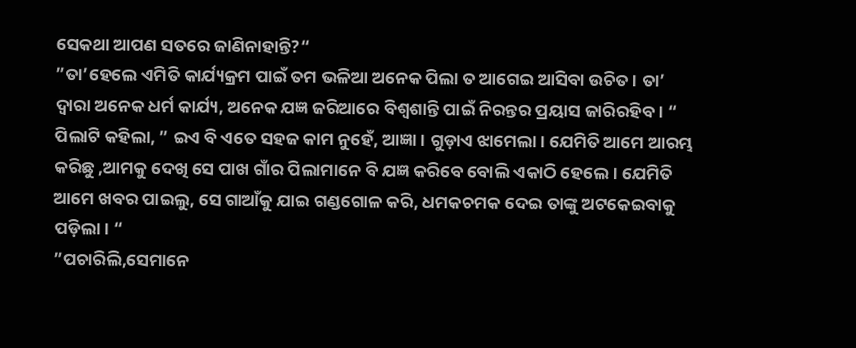ସେକଥା ଆପଣ ସତରେ ଜାଣିନାହାନ୍ତି?“
”ତା’ହେଲେ ଏମିତି କାର୍ଯ୍ୟକ୍ରମ ପାଇଁ ତମ ଭଳିଆ ଅନେକ ପିଲା ତ ଆଗେଇ ଆସିବା ଉଚିତ। ତା’ ଦ୍ବାରା ଅନେକ ଧର୍ମ କାର୍ଯ୍ୟ, ଅନେକ ଯଜ୍ଞ ଜରିଆରେ ବିଶ୍ବଶାନ୍ତି ପାଇଁ ନିରନ୍ତର ପ୍ରୟାସ ଜାରିରହିବ। “ ପିଲାଟି କହିଲା, ” ଇଏ ବି ଏତେ ସହଜ କାମ ନୁହେଁ, ଆଜ୍ଞା। ଗୁଡ଼ାଏ ଝାମେଲା। ଯେମିତି ଆମେ ଆରମ୍ଭ କରିଛୁ ,ଆମକୁ ଦେଖି ସେ ପାଖ ଗାଁର ପିଲାମାନେ ବି ଯଜ୍ଞ କରିବେ ବୋଲି ଏକାଠି ହେଲେ। ଯେମିତି ଆମେ ଖବର ପାଇଲୁ, ସେ ଗାଆଁକୁ ଯାଇ ଗଣ୍ଡଗୋଳ କରି, ଧମକଚମକ ଦେଇ ତାଙ୍କୁ ଅଟକେଇବାକୁ ପଡ଼ିଲା। “
”ପଚାରିଲି,ସେମାନେ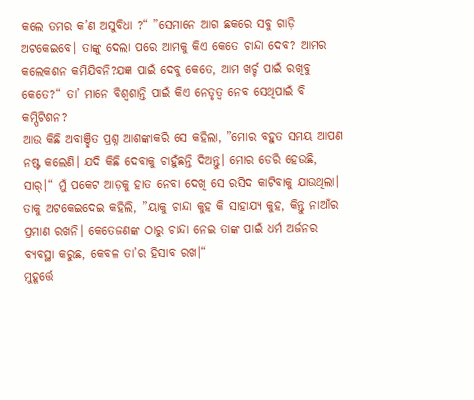କଲେ ତମର କ’ଣ ଅସୁବିଧା ?“ ”ସେମାନେ ଆଗ ଛକରେ ସବୁ ଗାଡ଼ି ଅଟକେଇବେ। ତାଙ୍କୁ ଦେଲା ପରେ ଆମକୁ କିଏ କେତେ ଚାନ୍ଦା ଦେବ? ଆମର କଲେକଶନ କମିଯିବନି?ଯଜ୍ଞ ପାଇଁ ଦେବୁ କେତେ, ଆମ ଖର୍ଚ୍ଚ ପାଇଁ ରଖିବୁ କେତେ?“ ତା’ ମାନେ ବିଶ୍ବଶାନ୍ତି ପାଇଁ କିଏ ନେତୃତ୍ୱ ନେବ ସେଥିପାଇଁ ବି କମ୍ପିଟିଶନ?
ଆଉ କିଛି ଅବାଞ୍ଛିତ ପ୍ରଶ୍ନ ଆଶଙ୍କାକରି ସେ କହିଲା, ”ମୋର ବହୁତ ସମୟ ଆପଣ ନଷ୍ଟ କଲେଣି। ଯଦି କିଛି ଦେବାକୁ ଚାହୁଁଛନ୍ତି ଦିଅନ୍ତୁ। ମୋର ଡେରି ହେଉଛି, ସାର୍‌।“ ମୁଁ ପକେଟ ଆଡ଼କୁ ହାତ ନେବା ଦେଖି ସେ ରସିଦ କାଟିବାକୁ ଯାଉଥିଲା। ତାକୁ ଅଟକେଇଦେଇ କହିଲି, ”ୟାକୁ ଚାନ୍ଦା କୁହ କି ସାହାଯ୍ୟ କୁହ, କିନ୍ତୁ ନାଆଁର ପ୍ରମାଣ ରଖନି। କେତେଜଣଙ୍କ ଠାରୁ ଚାନ୍ଦା ନେଇ ତାଙ୍କ ପାଇଁ ଧର୍ମ ଅର୍ଜନର ବ୍ୟବସ୍ଥା କରୁଛ, କେବଳ ତା’ର ହିସାବ ରଖ।“
ମୁହୂର୍ତ୍ତେ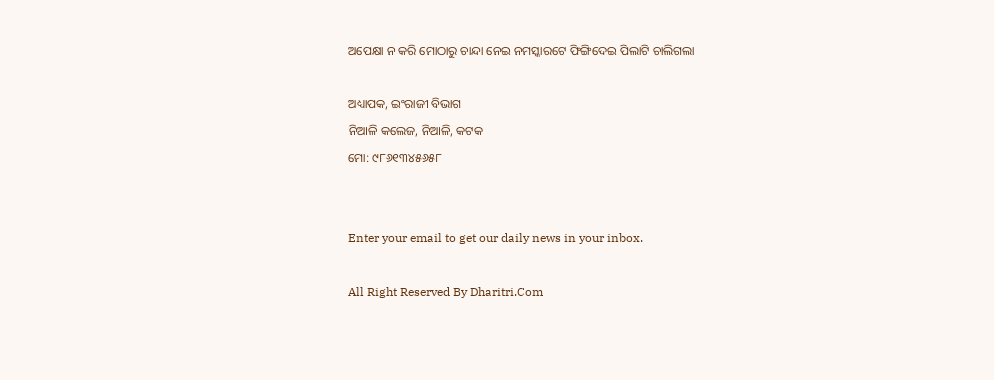ଅପେକ୍ଷା ନ କରି ମୋଠାରୁ ଚାନ୍ଦା ନେଇ ନମସ୍କାରଟେ ଫିଙ୍ଗିଦେଇ ପିଲାଟି ଚାଲିଗଲା

ଅଧ୍ୟାପକ, ଇଂରାଜୀ ବିଭାଗ
ନିଆଳି କଲେଜ, ନିଆଳି, କଟକ
ମୋ: ୯୮୬୧୩୪୫୬୫୮


Enter your email to get our daily news in your inbox.

All Right Reserved By Dharitri.Com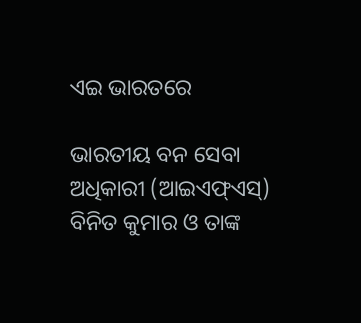ଏଇ ଭାରତରେ

ଭାରତୀୟ ବନ ସେବା ଅଧିକାରୀ (ଆଇଏଫ୍‌ଏସ୍‌) ବିନିତ କୁମାର ଓ ତାଙ୍କ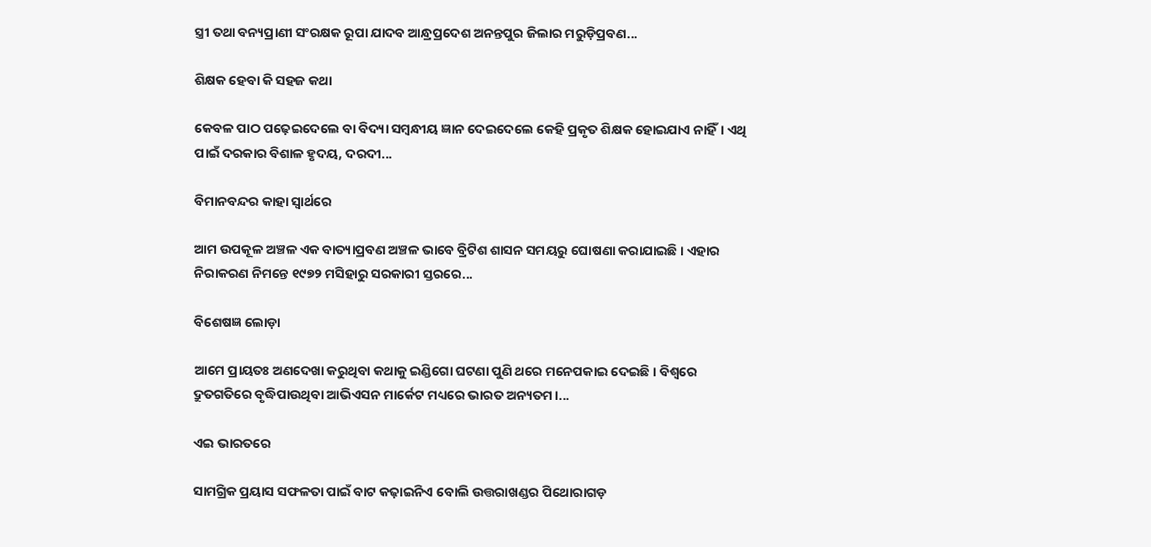ସ୍ତ୍ରୀ ତଥା ବନ୍ୟପ୍ରାଣୀ ସଂରକ୍ଷକ ରୂପା ଯାଦବ ଆନ୍ଧ୍ରପ୍ରଦେଶ ଅନନ୍ତପୁର ଜିଲାର ମରୁଡ଼ିପ୍ରବଣ...

ଶିକ୍ଷକ ହେବା କି ସହଜ କଥା

କେବଳ ପାଠ ପଢ଼େଇଦେଲେ ବା ବିଦ୍ୟା ସମ୍ବନ୍ଧୀୟ ଜ୍ଞାନ ଦେଇଦେଲେ କେହି ପ୍ରକୃତ ଶିକ୍ଷକ ହୋଇଯାଏ ନାହିଁ। ଏଥି ପାଇଁ ଦରକାର ବିଶାଳ ହୃଦୟ, ଦରଦୀ...

ବିମାନବନ୍ଦର କାହା ସ୍ବାର୍ଥରେ

ଆମ ଉପକୂଳ ଅଞ୍ଚଳ ଏକ ବାତ୍ୟାପ୍ରବଣ ଅଞ୍ଚଳ ଭାବେ ବ୍ରିଟିଶ ଶାସନ ସମୟରୁ ଘୋଷଣା କରାଯାଇଛି। ଏହାର ନିରାକରଣ ନିମନ୍ତେ ୧୯୭୨ ମସିହାରୁ ସରକାରୀ ସ୍ତରରେ...

ବିଶେଷଜ୍ଞ ଲୋଡ଼ା

ଆମେ ପ୍ରାୟତଃ ଅଣଦେଖା କରୁଥିବା କଥାକୁ ଇଣ୍ଡିଗୋ ଘଟଣା ପୁଣି ଥରେ ମନେପକାଇ ଦେଇଛି। ବିଶ୍ୱରେ ଦ୍ରୁତଗତିରେ ବୃଦ୍ଧିପାଉଥିବା ଆଭିଏସନ ମାର୍କେଟ ମଧ୍ୟରେ ଭାରତ ଅନ୍ୟତମ।...

ଏଇ ଭାରତରେ

ସାମଗ୍ରିକ ପ୍ରୟାସ ସଫଳତା ପାଇଁ ବାଟ କଢ଼ାଇନିଏ ବୋଲି ଉତ୍ତରାଖଣ୍ଡର ପିଥୋରାଗଡ଼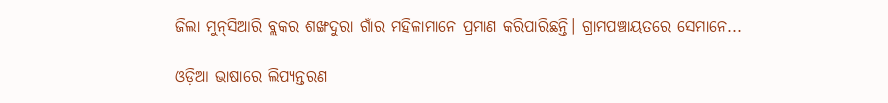ଜିଲା ମୁନ୍‌ସିଆରି ବ୍ଲକର ଶଙ୍ଖଦୁରା ଗାଁର ମହିଳାମାନେ ପ୍ରମାଣ କରିପାରିଛନ୍ତି। ଗ୍ରାମପଞ୍ଚାୟତରେ ସେମାନେ...

ଓଡ଼ିଆ ଭାଷାରେ ଲିପ୍ୟନ୍ତରଣ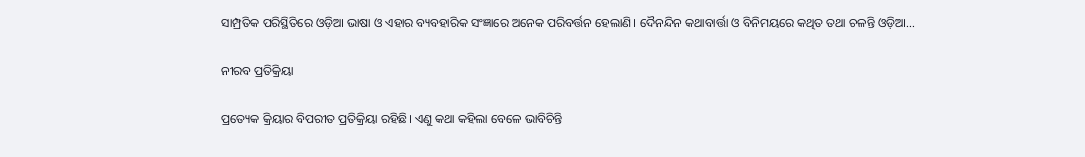ସାମ୍ପ୍ରତିକ ପରିସ୍ଥିତିରେ ଓଡ଼ିଆ ଭାଷା ଓ ଏହାର ବ୍ୟବହାରିକ ସଂଜ୍ଞାରେ ଅନେକ ପରିବର୍ତ୍ତନ ହେଲାଣି। ଦୈନନ୍ଦିନ କଥାବାର୍ତ୍ତା ଓ ବିନିମୟରେ କଥିତ ତଥା ଚଳନ୍ତି ଓଡ଼ିଆ...

ନୀରବ ପ୍ରତିକ୍ରିୟା

ପ୍ରତ୍ୟେକ କ୍ରିୟାର ବିପରୀତ ପ୍ରତିକ୍ରିୟା ରହିଛି। ଏଣୁ କଥା କହିଲା ବେଳେ ଭାବିଚିନ୍ତି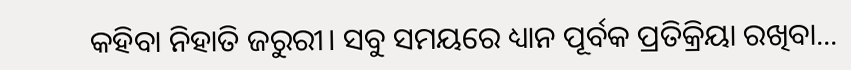କହିବା ନିହାତି ଜରୁରୀ। ସବୁ ସମୟରେ ଧ୍ୟାନ ପୂର୍ବକ ପ୍ରତିକ୍ରିୟା ରଖିବା...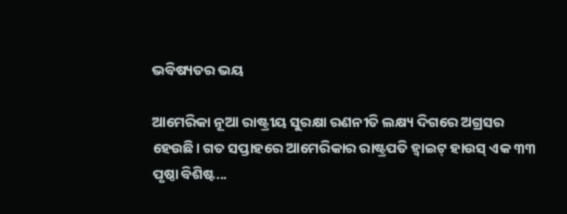ଭବିଷ୍ୟତର ଭୟ

ଆମେରିକା ନୂଆ ରାଷ୍ଟ୍ରୀୟ ସୁରକ୍ଷା ରଣନୀତି ଲକ୍ଷ୍ୟ ଦିଗରେ ଅଗ୍ରସର ହେଉଛି। ଗତ ସପ୍ତାହରେ ଆମେରିକାର ରାଷ୍ଟ୍ରପତି ହ୍ବାଇଟ୍‌ ହାଉସ୍‌ ଏକ ୩୩ ପୃଷ୍ଠା ବିଶିଷ୍ଟ...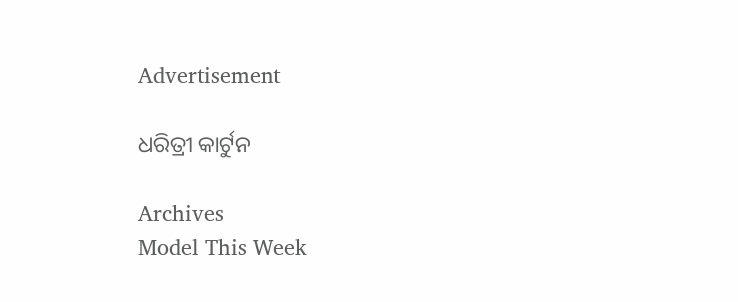Advertisement

ଧରିତ୍ରୀ କାର୍ଟୁନ

Archives
Model This Week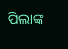ପିଲାଙ୍କ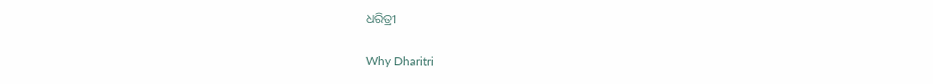ଧରିତ୍ରୀ

Why Dharitri